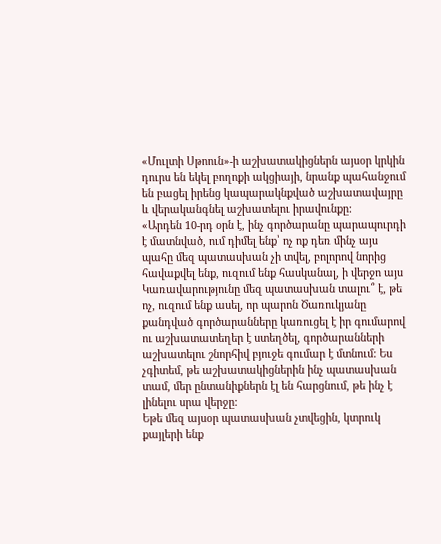«Մուլտի Սթոուն»-ի աշխատակիցներն այսօր կրկին դուրս են եկել բողոքի ակցիայի, նրանք պահանջում են բացել իրենց կապարակնքված աշխատավայրը և վերականգնել աշխատելու իրավունքը:
«Արդեն 10-րդ օրն է, ինչ գործարանը պարապուրդի է մատնված, ում դիմել ենք՝ ոչ ոք դեռ մինչ այս պահը մեզ պատասխան չի տվել, բոլորով նորից հավաքվել ենք, ուզում ենք հասկանալ, ի վերջո այս Կառավարությունը մեզ պատասխան տալու՞ է, թե ոչ, ուզում ենք ասել, որ պարոն Ծառուկյանը քանդված գործարանները կառուցել է իր գումարով ու աշխատատեղեր է ստեղծել, գործարանների աշխատելու շնորհիվ բյուջե գումար է մտնում: Ես չգիտեմ, թե աշխատակիցներին ինչ պատասխան տամ, մեր ընտանիքներն էլ են հարցնում, թե ինչ է լինելու սրա վերջը:
Եթե մեզ այսօր պատասխան չտվեցին, կտրուկ քայլերի ենք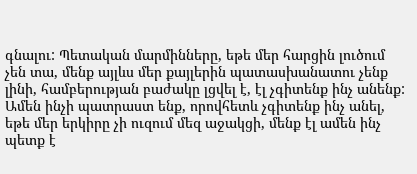գնալու: Պետական մարմինները, եթե մեր հարցին լուծում չեն տա, մենք այլևս մեր քայլերին պատասխանատու չենք լինի, համբերության բաժակը լցվել է, էլ չգիտենք ինչ անենք: Ամեն ինչի պատրաստ ենք, որովհետև չգիտենք ինչ անել, եթե մեր երկիրը չի ուզում մեզ աջակցի, մենք էլ ամեն ինչ պետք է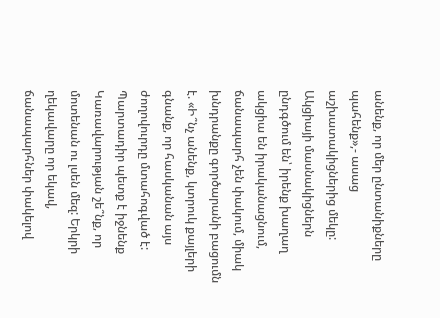անենք, որ մեր ընտանիքները պահենք»,- ասաց աշխատակիցներից մեկը:
Ակցիայի մասնակիցներն ընդգծում են՝ իրենք խաղաղ ակցիա են իրականացնում, ճանապարհ չեն փակում, միակ խնդրանքը գործարանի բացումն է. «Ի՞նչ անենք, կտրուկ քայլերի գնանք, որ հասկանան այս ժողովուրդը մտահոգված է: Պարտադիր պետք է իջնենք Կառավարության շե՞նք, որ մոտենան ու լսեն մեզ: Երկրի ղեկավարը որ եկավ, ճանապարհներ փակելով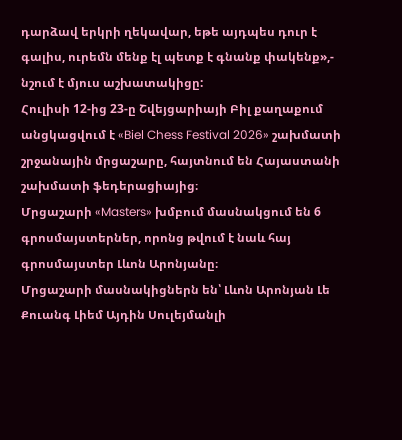դարձավ երկրի ղեկավար, եթե այդպես դուր է գալիս, ուրեմն մենք էլ պետք է գնանք փակենք»,- նշում է մյուս աշխատակիցը:
Հուլիսի 12-ից 23-ը Շվեյցարիայի Բիլ քաղաքում անցկացվում է «Biel Chess Festival 2026» շախմատի շրջանային մրցաշարը, հայտնում են Հայաստանի շախմատի ֆեդերացիայից։
Մրցաշարի «Masters» խմբում մասնակցում են 6 գրոսմայստերներ, որոնց թվում է նաև հայ գրոսմայստեր Լևոն Արոնյանը։
Մրցաշարի մասնակիցներն են՝ Լևոն Արոնյան Լե Քուանգ Լիեմ Այդին Սուլեյմանլի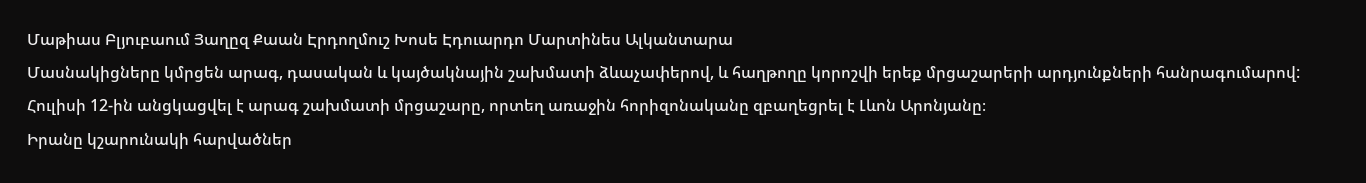Մաթիաս Բլյուբաում Յաղըզ Քաան Էրդողմուշ Խոսե Էդուարդո Մարտինես Ալկանտարա
Մասնակիցները կմրցեն արագ, դասական և կայծակնային շախմատի ձևաչափերով, և հաղթողը կորոշվի երեք մրցաշարերի արդյունքների հանրագումարով:
Հուլիսի 12-ին անցկացվել է արագ շախմատի մրցաշարը, որտեղ առաջին հորիզոնականը զբաղեցրել է Լևոն Արոնյանը։
Իրանը կշարունակի հարվածներ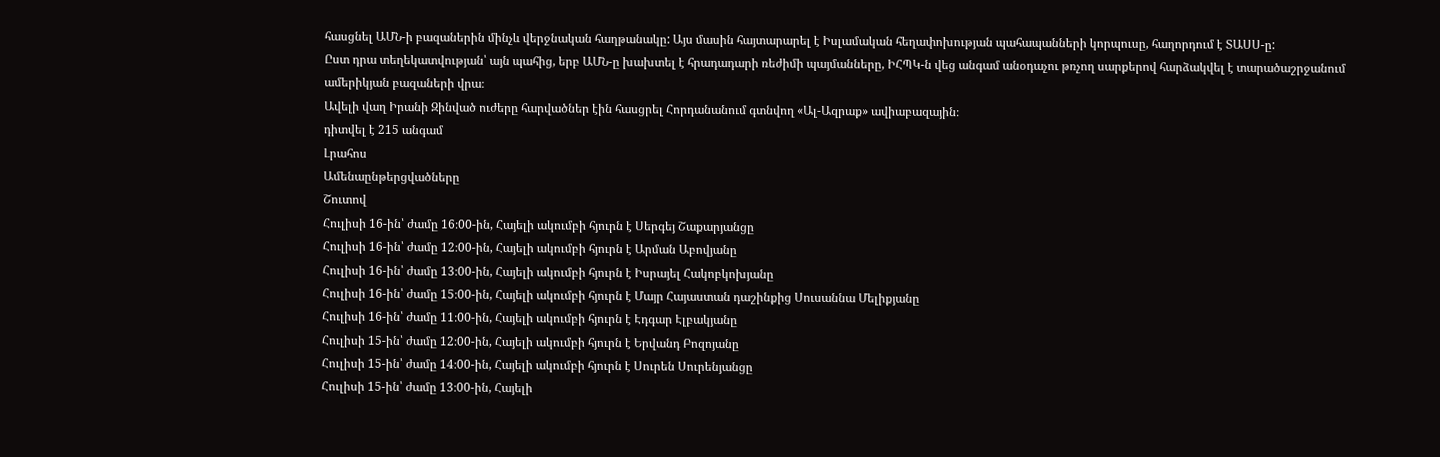հասցնել ԱՄՆ-ի բազաներին մինչև վերջնական հաղթանակը: Այս մասին հայտարարել է Իսլամական հեղափոխության պահապանների կորպուսը, հաղորդում է ՏԱՍՍ-ը:
Ըստ դրա տեղեկատվության՝ այն պահից, երբ ԱՄՆ-ը խախտել է հրադադարի ռեժիմի պայմանները, ԻՀՊԿ-ն վեց անգամ անօդաչու թռչող սարքերով հարձակվել է տարածաշրջանում ամերիկյան բազաների վրա։
Ավելի վաղ Իրանի Զինված ուժերը հարվածներ էին հասցրել Հորդանանում գտնվող «Ալ-Ազրաք» ավիաբազային։
դիտվել է 215 անգամ
Լրահոս
Ամենաընթերցվածները
Շուտով
Հուլիսի 16-ին՝ ժամը 16։00-ին, Հայելի ակումբի հյուրն է Սերգեյ Շաքարյանցը
Հուլիսի 16-ին՝ ժամը 12։00-ին, Հայելի ակումբի հյուրն է Արման Աբովյանը
Հուլիսի 16-ին՝ ժամը 13։00-ին, Հայելի ակումբի հյուրն է Իսրայել Հակոբկոխյանը
Հուլիսի 16-ին՝ ժամը 15։00-ին, Հայելի ակումբի հյուրն է Մայր Հայաստան դաշինքից Սուսաննա Մելիքյանը
Հուլիսի 16-ին՝ ժամը 11։00-ին, Հայելի ակումբի հյուրն է Էդգար Էլբակյանը
Հուլիսի 15-ին՝ ժամը 12։00-ին, Հայելի ակումբի հյուրն է Երվանդ Բոզոյանը
Հուլիսի 15-ին՝ ժամը 14։00-ին, Հայելի ակումբի հյուրն է Սուրեն Սուրենյանցը
Հուլիսի 15-ին՝ ժամը 13։00-ին, Հայելի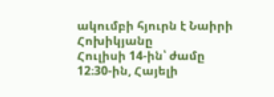ակումբի հյուրն է Նաիրի Հոխիկյանը
Հուլիսի 14-ին՝ ժամը 12։30-ին, Հայելի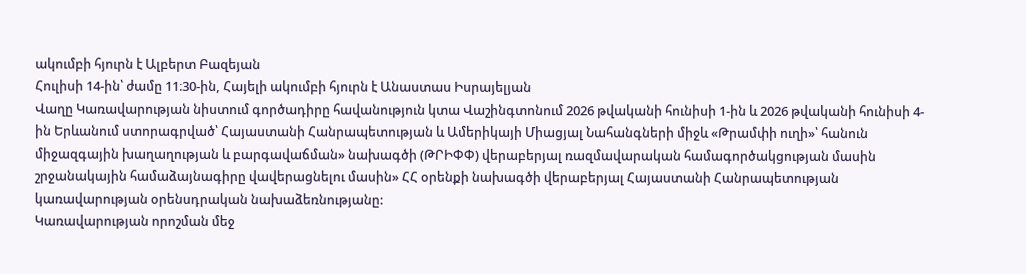ակումբի հյուրն է Ալբերտ Բազեյան
Հուլիսի 14-ին՝ ժամը 11։30-ին, Հայելի ակումբի հյուրն է Անաստաս Իսրայելյան
Վաղը Կառավարության նիստում գործադիրը հավանություն կտա Վաշինգտոնում 2026 թվականի հունիսի 1-ին և 2026 թվականի հունիսի 4-ին Երևանում ստորագրված՝ Հայաստանի Հանրապետության և Ամերիկայի Միացյալ Նահանգների միջև «Թրամփի ուղի»՝ հանուն միջազգային խաղաղության և բարգավաճման» նախագծի (ԹՐԻՓՓ) վերաբերյալ ռազմավարական համագործակցության մասին շրջանակային համաձայնագիրը վավերացնելու մասին» ՀՀ օրենքի նախագծի վերաբերյալ Հայաստանի Հանրապետության կառավարության օրենսդրական նախաձեռնությանը:
Կառավարության որոշման մեջ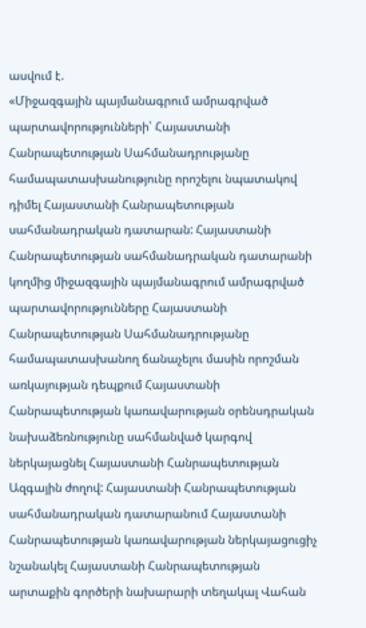ասվում է.
«Միջազգային պայմանագրում ամրագրված պարտավորությունների՝ Հայաստանի Հանրապետության Սահմանադրությանը համապատասխանությունը որոշելու նպատակով դիմել Հայաստանի Հանրապետության սահմանադրական դատարան: Հայաստանի Հանրապետության սահմանադրական դատարանի կողմից միջազգային պայմանագրում ամրագրված պարտավորությունները Հայաստանի Հանրապետության Սահմանադրությանը համապատասխանող ճանաչելու մասին որոշման առկայության դեպքում Հայաստանի Հանրապետության կառավարության օրենսդրական նախաձեռնությունը սահմանված կարգով ներկայացնել Հայաստանի Հանրապետության Ազգային ժողով: Հայաստանի Հանրապետության սահմանադրական դատարանում Հայաստանի Հանրապետության կառավարության ներկայացուցիչ նշանակել Հայաստանի Հանրապետության արտաքին գործերի նախարարի տեղակալ Վահան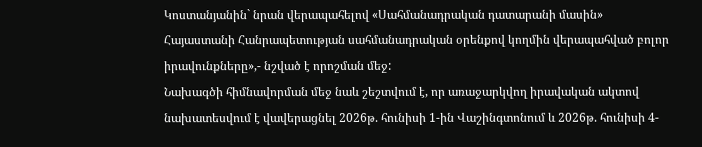Կոստանյանին` նրան վերապահելով «Սահմանադրական դատարանի մասին» Հայաստանի Հանրապետության սահմանադրական օրենքով կողմին վերապահված բոլոր իրավունքները»,- նշված է որոշման մեջ:
Նախագծի հիմնավորման մեջ նաև շեշտվում է, որ առաջարկվող իրավական ակտով նախատեսվում է վավերացնել 2026թ. հունիսի 1-ին Վաշինգտոնում և 2026թ. հունիսի 4-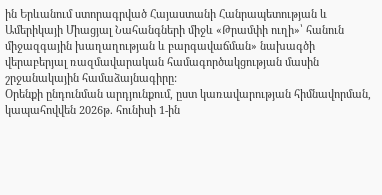ին Երևանում ստորագրված Հայաստանի Հանրապետության և Ամերիկայի Միացյալ Նահանգների միջև «Թրամփի ուղի»՝ հանուն միջազգային խաղաղության և բարգավաճման» նախագծի վերաբերյալ ռազմավարական համագործակցության մասին շրջանակային համաձայնագիրը:
Օրենքի ընդունման արդյունքում, ըստ կառավարության հիմնավորման, կապահովվեն 2026թ. հունիսի 1-ին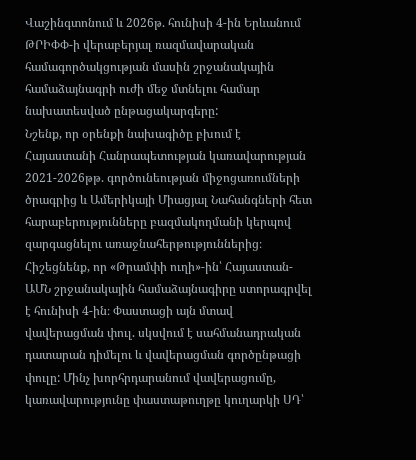Վաշինգտոնում և 2026թ. հունիսի 4-ին Երևանում ԹՐԻՓՓ-ի վերաբերյալ ռազմավարական համագործակցության մասին շրջանակային համաձայնագրի ուժի մեջ մտնելու համար նախատեսված ընթացակարգերը:
Նշենք, որ օրենքի նախագիծը բխում է Հայաստանի Հանրապետության կառավարության 2021-2026թթ. գործունեության միջոցառումների ծրագրից և Ամերիկայի Միացյալ Նահանգների հետ հարաբերությունները բազմակողմանի կերպով զարգացնելու առաջնահերթություններից։
Հիշեցնենք, որ «Թրամփի ուղի»-ին՝ Հայաստան-ԱՄՆ շրջանակային համաձայնագիրը ստորագրվել է հունիսի 4-ին։ Փաստացի այն մտավ վավերացման փուլ. սկսվում է սահմանադրական դատարան դիմելու և վավերացման գործընթացի փուլը: Մինչ խորհրդարանում վավերացումը, կառավարությունը փաստաթուղթը կուղարկի ՍԴ՝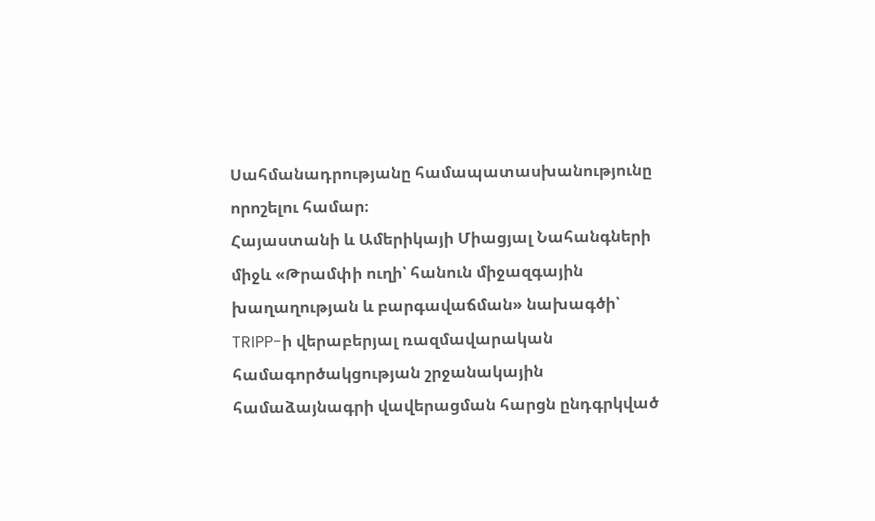Սահմանադրությանը համապատասխանությունը որոշելու համար։
Հայաստանի և Ամերիկայի Միացյալ Նահանգների միջև «Թրամփի ուղի՝ հանուն միջազգային խաղաղության և բարգավաճման» նախագծի՝ TRIPP-ի վերաբերյալ ռազմավարական համագործակցության շրջանակային համաձայնագրի վավերացման հարցն ընդգրկված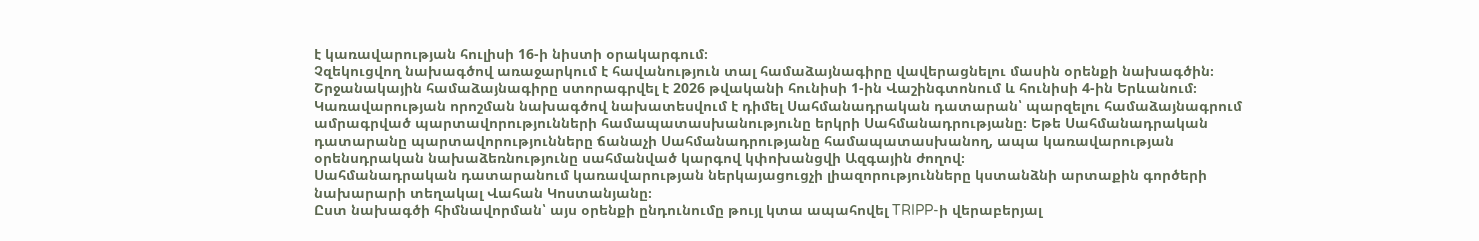է կառավարության հուլիսի 16-ի նիստի օրակարգում։
Չզեկուցվող նախագծով առաջարկում է հավանություն տալ համաձայնագիրը վավերացնելու մասին օրենքի նախագծին։
Շրջանակային համաձայնագիրը ստորագրվել է 2026 թվականի հունիսի 1-ին Վաշինգտոնում և հունիսի 4-ին Երևանում։
Կառավարության որոշման նախագծով նախատեսվում է դիմել Սահմանադրական դատարան՝ պարզելու համաձայնագրում ամրագրված պարտավորությունների համապատասխանությունը երկրի Սահմանադրությանը։ Եթե Սահմանադրական դատարանը պարտավորությունները ճանաչի Սահմանադրությանը համապատասխանող, ապա կառավարության օրենսդրական նախաձեռնությունը սահմանված կարգով կփոխանցվի Ազգային ժողով։
Սահմանադրական դատարանում կառավարության ներկայացուցչի լիազորությունները կստանձնի արտաքին գործերի նախարարի տեղակալ Վահան Կոստանյանը։
Ըստ նախագծի հիմնավորման՝ այս օրենքի ընդունումը թույլ կտա ապահովել TRIPP-ի վերաբերյալ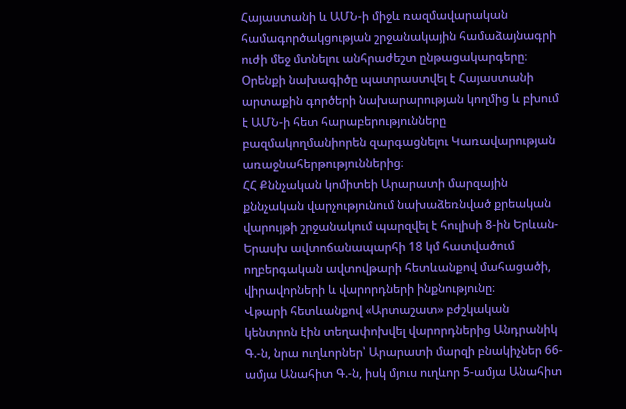Հայաստանի և ԱՄՆ-ի միջև ռազմավարական համագործակցության շրջանակային համաձայնագրի ուժի մեջ մտնելու անհրաժեշտ ընթացակարգերը։
Օրենքի նախագիծը պատրաստվել է Հայաստանի արտաքին գործերի նախարարության կողմից և բխում է ԱՄՆ-ի հետ հարաբերությունները բազմակողմանիորեն զարգացնելու Կառավարության առաջնահերթություններից։
ՀՀ Քննչական կոմիտեի Արարատի մարզային քննչական վարչությունում նախաձեռնված քրեական վարույթի շրջանակում պարզվել է հուլիսի 8-ին Երևան-Երասխ ավտոճանապարհի 18 կմ հատվածում ողբերգական ավտովթարի հետևանքով մահացածի, վիրավորների և վարորդների ինքնությունը։
Վթարի հետևանքով «Արտաշատ» բժշկական կենտրոն էին տեղափոխվել վարորդներից Անդրանիկ Գ.-ն, նրա ուղևորներ՝ Արարատի մարզի բնակիչներ 66-ամյա Անահիտ Գ.-ն, իսկ մյուս ուղևոր 5-ամյա Անահիտ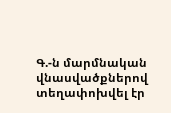Գ.-ն մարմնական վնասվածքներով տեղափոխվել էր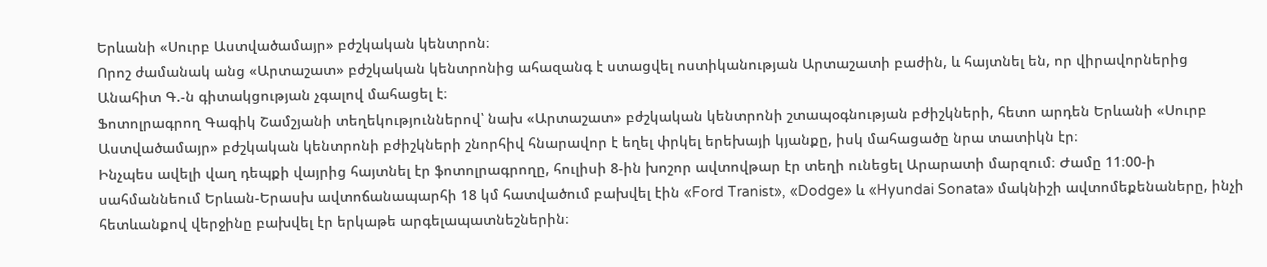Երևանի «Սուրբ Աստվածամայր» բժշկական կենտրոն։
Որոշ ժամանակ անց «Արտաշատ» բժշկական կենտրոնից ահազանգ է ստացվել ոստիկանության Արտաշատի բաժին, և հայտնել են, որ վիրավորներից Անահիտ Գ.-ն գիտակցության չգալով մահացել է։
Ֆոտոլրագրող Գագիկ Շամշյանի տեղեկություններով՝ նախ «Արտաշատ» բժշկական կենտրոնի շտապօգնության բժիշկների, հետո արդեն Երևանի «Սուրբ Աստվածամայր» բժշկական կենտրոնի բժիշկների շնորհիվ հնարավոր է եղել փրկել երեխայի կյանքը, իսկ մահացածը նրա տատիկն էր։
Ինչպես ավելի վաղ դեպքի վայրից հայտնել էր ֆոտոլրագրողը, հուլիսի 8-ին խոշոր ավտովթար էր տեղի ունեցել Արարատի մարզում։ Ժամը 11։00-ի սահմաննեում Երևան-Երասխ ավտոճանապարհի 18 կմ հատվածում բախվել էին «Ford Tranist», «Dodge» և «Hyundai Sonata» մակնիշի ավտոմեքենաները, ինչի հետևանքով վերջինը բախվել էր երկաթե արգելապատնեշներին։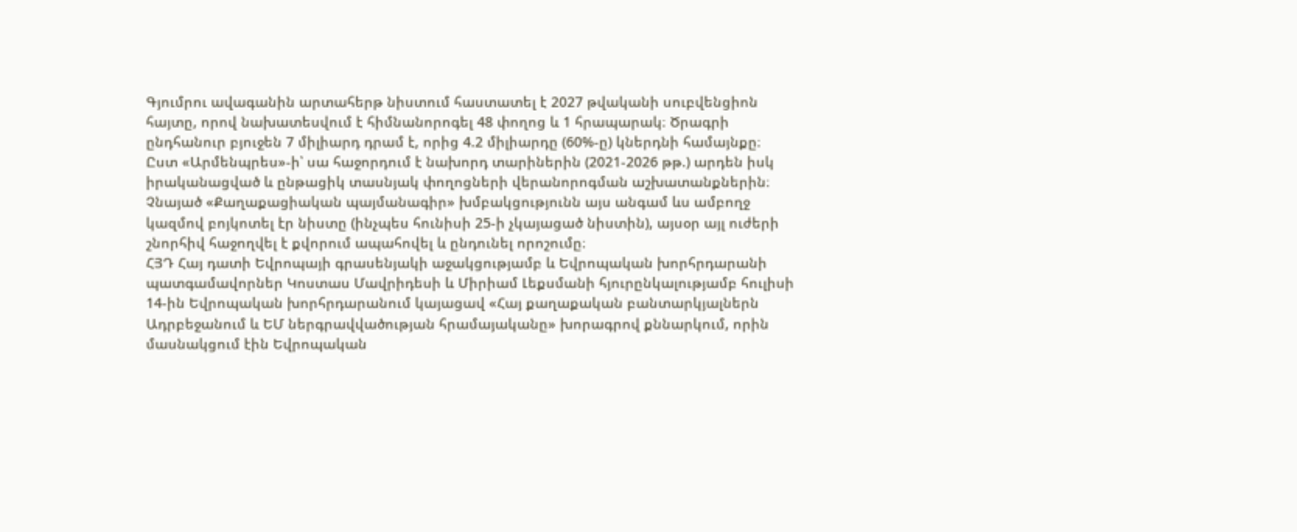Գյումրու ավագանին արտահերթ նիստում հաստատել է 2027 թվականի սուբվենցիոն հայտը, որով նախատեսվում է հիմնանորոգել 48 փողոց և 1 հրապարակ։ Ծրագրի ընդհանուր բյուջեն 7 միլիարդ դրամ է, որից 4.2 միլիարդը (60%-ը) կներդնի համայնքը։
Ըստ «Արմենպրես»-ի՝ սա հաջորդում է նախորդ տարիներին (2021-2026 թթ.) արդեն իսկ իրականացված և ընթացիկ տասնյակ փողոցների վերանորոգման աշխատանքներին։
Չնայած «Քաղաքացիական պայմանագիր» խմբակցությունն այս անգամ ևս ամբողջ կազմով բոյկոտել էր նիստը (ինչպես հունիսի 25-ի չկայացած նիստին), այսօր այլ ուժերի շնորհիվ հաջողվել է քվորում ապահովել և ընդունել որոշումը։
ՀՅԴ Հայ դատի Եվրոպայի գրասենյակի աջակցությամբ և Եվրոպական խորհրդարանի պատգամավորներ Կոստաս Մավրիդեսի և Միրիամ Լեքսմանի հյուրընկալությամբ հուլիսի 14-ին Եվրոպական խորհրդարանում կայացավ «Հայ քաղաքական բանտարկյալներն Ադրբեջանում և ԵՄ ներգրավվածության հրամայականը» խորագրով քննարկում, որին մասնակցում էին Եվրոպական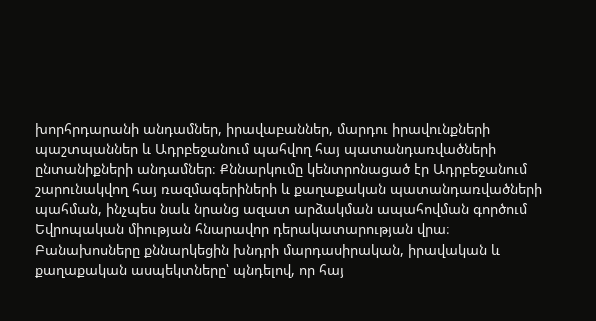խորհրդարանի անդամներ, իրավաբաններ, մարդու իրավունքների պաշտպաններ և Ադրբեջանում պահվող հայ պատանդառվածների ընտանիքների անդամներ։ Քննարկումը կենտրոնացած էր Ադրբեջանում շարունակվող հայ ռազմագերիների և քաղաքական պատանդառվածների պահման, ինչպես նաև նրանց ազատ արձակման ապահովման գործում Եվրոպական միության հնարավոր դերակատարության վրա։
Բանախոսները քննարկեցին խնդրի մարդասիրական, իրավական և քաղաքական ասպեկտները՝ պնդելով, որ հայ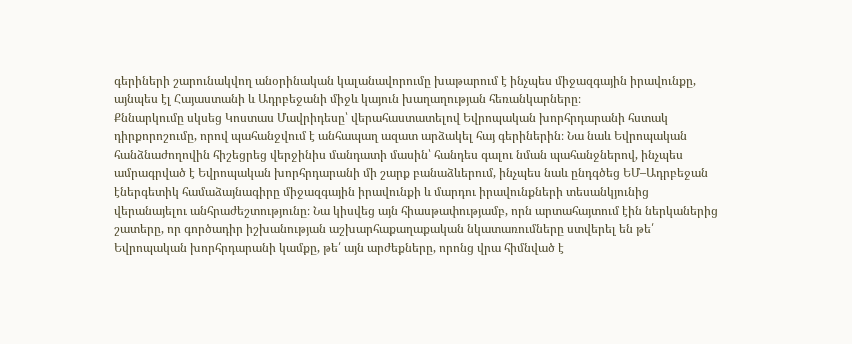գերիների շարունակվող անօրինական կալանավորումը խաթարում է ինչպես միջազգային իրավունքը, այնպես էլ Հայաստանի և Ադրբեջանի միջև կայուն խաղաղության հեռանկարները։
Քննարկումը սկսեց Կոստաս Մավրիդեսը՝ վերահաստատելով Եվրոպական խորհրդարանի հստակ դիրքորոշումը, որով պահանջվում է անհապաղ ազատ արձակել հայ գերիներին։ Նա նաև Եվրոպական հանձնաժողովին հիշեցրեց վերջինիս մանդատի մասին՝ հանդես գալու նման պահանջներով, ինչպես ամրագրված է Եվրոպական խորհրդարանի մի շարք բանաձևերում, ինչպես նաև ընդգծեց ԵՄ–Ադրբեջան էներգետիկ համաձայնագիրը միջազգային իրավունքի և մարդու իրավունքների տեսանկյունից վերանայելու անհրաժեշտությունը։ Նա կիսվեց այն հիասթափությամբ, որն արտահայտում էին ներկաներից շատերը, որ գործադիր իշխանության աշխարհաքաղաքական նկատառումները ստվերել են թե՛ Եվրոպական խորհրդարանի կամքը, թե՛ այն արժեքները, որոնց վրա հիմնված է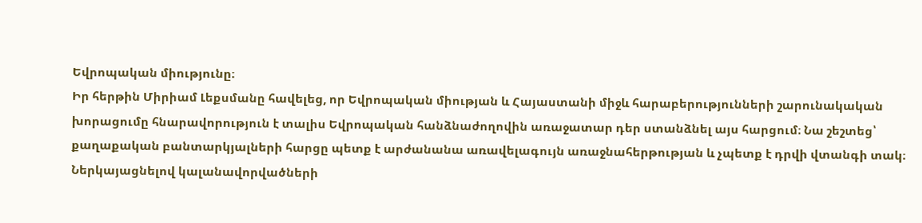Եվրոպական միությունը։
Իր հերթին Միրիամ Լեքսմանը հավելեց, որ Եվրոպական միության և Հայաստանի միջև հարաբերությունների շարունակական խորացումը հնարավորություն է տալիս Եվրոպական հանձնաժողովին առաջատար դեր ստանձնել այս հարցում։ Նա շեշտեց՝ քաղաքական բանտարկյալների հարցը պետք է արժանանա առավելագույն առաջնահերթության և չպետք է դրվի վտանգի տակ։
Ներկայացնելով կալանավորվածների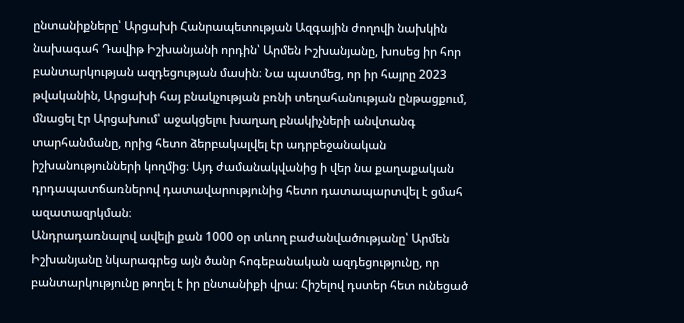ընտանիքները՝ Արցախի Հանրապետության Ազգային ժողովի նախկին նախագահ Դավիթ Իշխանյանի որդին՝ Արմեն Իշխանյանը, խոսեց իր հոր բանտարկության ազդեցության մասին։ Նա պատմեց, որ իր հայրը 2023 թվականին, Արցախի հայ բնակչության բռնի տեղահանության ընթացքում, մնացել էր Արցախում՝ աջակցելու խաղաղ բնակիչների անվտանգ տարհանմանը, որից հետո ձերբակալվել էր ադրբեջանական իշխանությունների կողմից։ Այդ ժամանակվանից ի վեր նա քաղաքական դրդապատճառներով դատավարությունից հետո դատապարտվել է ցմահ ազատազրկման։
Անդրադառնալով ավելի քան 1000 օր տևող բաժանվածությանը՝ Արմեն Իշխանյանը նկարագրեց այն ծանր հոգեբանական ազդեցությունը, որ բանտարկությունը թողել է իր ընտանիքի վրա։ Հիշելով դստեր հետ ունեցած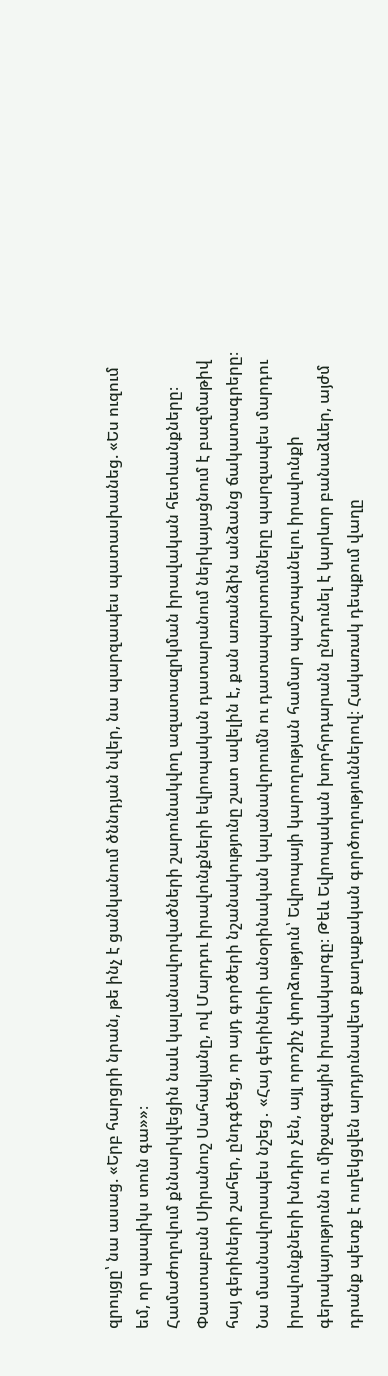զրույցը՝ նա ասաց. «Երբ հարցրի նրան, թե ինչ է ցանկանում ծննդյան նվեր, նա պարզապես պատասխանեց. «Ես ուզում եմ, որ պապիկս տուն գա»»։
Համաժողովում քննարկվեցին նաև կալանավորվածների շարունակվող ազատազրկման իրավական հետևանքները։ Փաստաբան Սիրանուշ Սահակյանը, ով Մարդու իրավունքների եվրոպական դատարանում ներկայացնում է բազմաթիվ հայ գերիների շահեր, ընդգծեց, որ այդ գործերի նշանակությունը շատ ավելին է, քան առանձին անձանց ճակատագրերը։ Նա մասնավորապես նշեց․ «Հայ գերիների անօրինական կալանավորումն ու դատապարտումները պարզապես մարդու իրավունքների խնդիր չեն, այլ որոշիչ փորձություն՝ Եվրոպայի կարողության համար պաշտպանելու իրավունքի գերակայությունն ու միջազգային իրավակարգը։ Թեև Եվրոպական խորհրդարանն ընդունել է կարևոր բանաձևեր, այժմ դրանք պետք է ուղեկցվեն արդյունավետ քաղաքական գործողություններով։ Հակառակ դեպքում վաղը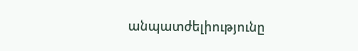անպատժելիությունը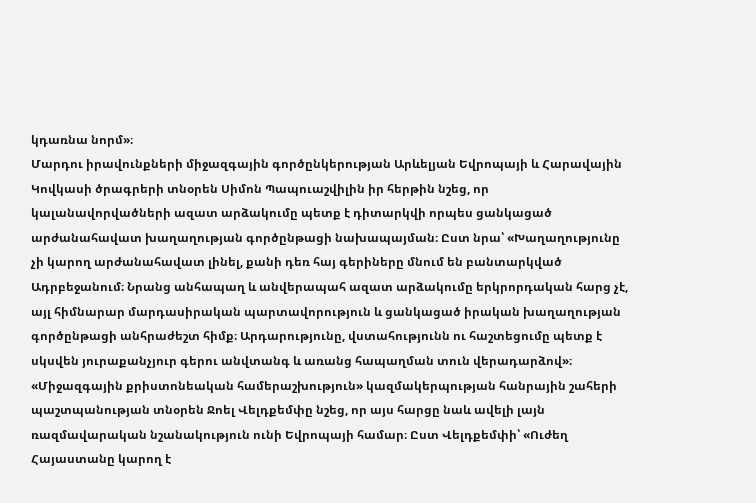կդառնա նորմ»։
Մարդու իրավունքների միջազգային գործընկերության Արևելյան Եվրոպայի և Հարավային Կովկասի ծրագրերի տնօրեն Սիմոն Պապուաշվիլին իր հերթին նշեց, որ կալանավորվածների ազատ արձակումը պետք է դիտարկվի որպես ցանկացած արժանահավատ խաղաղության գործընթացի նախապայման։ Ըստ նրա՝ «Խաղաղությունը չի կարող արժանահավատ լինել, քանի դեռ հայ գերիները մնում են բանտարկված Ադրբեջանում։ Նրանց անհապաղ և անվերապահ ազատ արձակումը երկրորդական հարց չէ, այլ հիմնարար մարդասիրական պարտավորություն և ցանկացած իրական խաղաղության գործընթացի անհրաժեշտ հիմք։ Արդարությունը, վստահությունն ու հաշտեցումը պետք է սկսվեն յուրաքանչյուր գերու անվտանգ և առանց հապաղման տուն վերադարձով»։
«Միջազգային քրիստոնեական համերաշխություն» կազմակերպության հանրային շահերի պաշտպանության տնօրեն Ջոել Վելդքեմփը նշեց, որ այս հարցը նաև ավելի լայն ռազմավարական նշանակություն ունի Եվրոպայի համար։ Ըստ Վելդքեմփի՝ «Ուժեղ Հայաստանը կարող է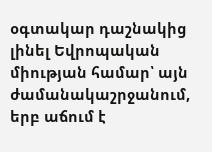օգտակար դաշնակից լինել Եվրոպական միության համար՝ այն ժամանակաշրջանում, երբ աճում է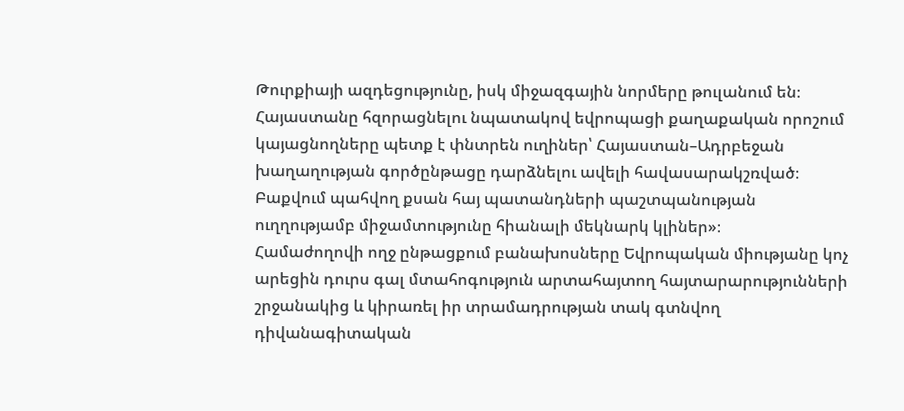Թուրքիայի ազդեցությունը, իսկ միջազգային նորմերը թուլանում են։ Հայաստանը հզորացնելու նպատակով եվրոպացի քաղաքական որոշում կայացնողները պետք է փնտրեն ուղիներ՝ Հայաստան–Ադրբեջան խաղաղության գործընթացը դարձնելու ավելի հավասարակշռված։
Բաքվում պահվող քսան հայ պատանդների պաշտպանության ուղղությամբ միջամտությունը հիանալի մեկնարկ կլիներ»։
Համաժողովի ողջ ընթացքում բանախոսները Եվրոպական միությանը կոչ արեցին դուրս գալ մտահոգություն արտահայտող հայտարարությունների շրջանակից և կիրառել իր տրամադրության տակ գտնվող դիվանագիտական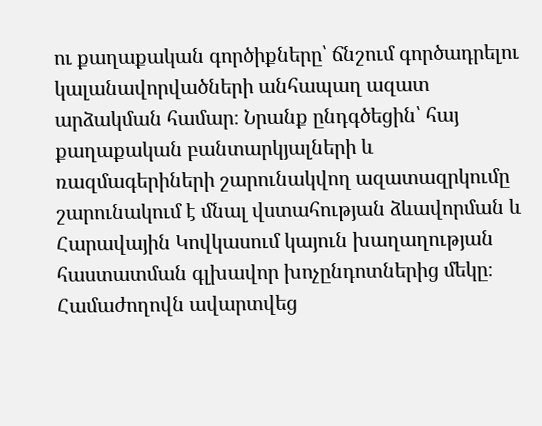ու քաղաքական գործիքները՝ ճնշում գործադրելու կալանավորվածների անհապաղ ազատ արձակման համար։ Նրանք ընդգծեցին՝ հայ քաղաքական բանտարկյալների և ռազմագերիների շարունակվող ազատազրկումը շարունակում է մնալ վստահության ձևավորման և Հարավային Կովկասում կայուն խաղաղության հաստատման գլխավոր խոչընդոտներից մեկը։
Համաժողովն ավարտվեց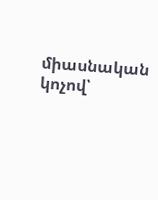միասնական կոչով՝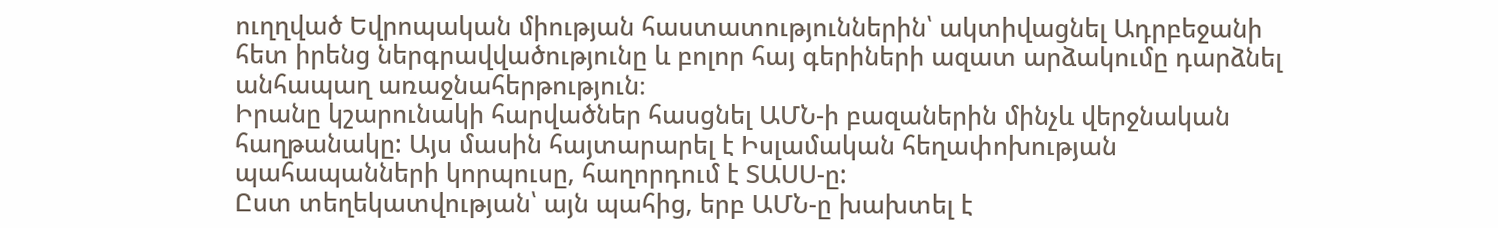ուղղված Եվրոպական միության հաստատություններին՝ ակտիվացնել Ադրբեջանի հետ իրենց ներգրավվածությունը և բոլոր հայ գերիների ազատ արձակումը դարձնել անհապաղ առաջնահերթություն։
Իրանը կշարունակի հարվածներ հասցնել ԱՄՆ-ի բազաներին մինչև վերջնական հաղթանակը: Այս մասին հայտարարել է Իսլամական հեղափոխության պահապանների կորպուսը, հաղորդում է ՏԱՍՍ-ը:
Ըստ տեղեկատվության՝ այն պահից, երբ ԱՄՆ-ը խախտել է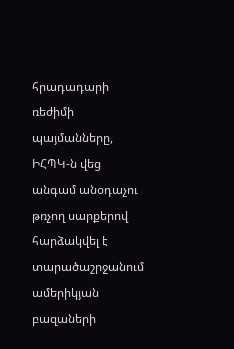հրադադարի ռեժիմի պայմանները, ԻՀՊԿ-ն վեց անգամ անօդաչու թռչող սարքերով հարձակվել է տարածաշրջանում ամերիկյան բազաների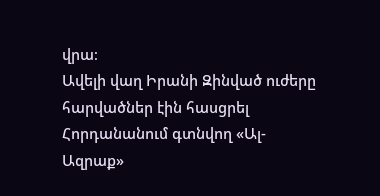վրա։
Ավելի վաղ Իրանի Զինված ուժերը հարվածներ էին հասցրել Հորդանանում գտնվող «Ալ-Ազրաք»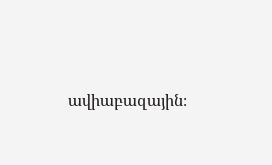ավիաբազային։